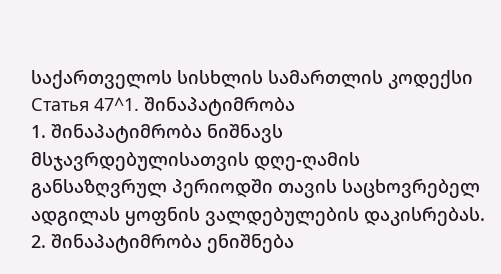საქართველოს სისხლის სამართლის კოდექსი
Статья 47^1. შინაპატიმრობა
1. შინაპატიმრობა ნიშნავს მსჯავრდებულისათვის დღე-ღამის განსაზღვრულ პერიოდში თავის საცხოვრებელ ადგილას ყოფნის ვალდებულების დაკისრებას.
2. შინაპატიმრობა ენიშნება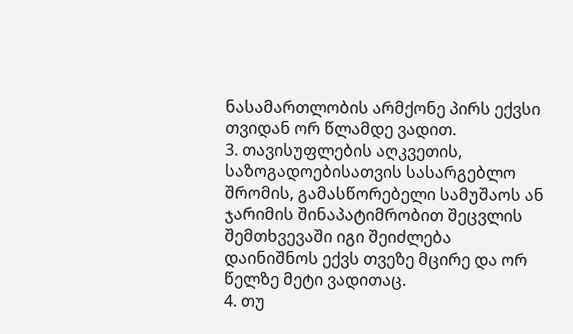ნასამართლობის არმქონე პირს ექვსი თვიდან ორ წლამდე ვადით.
3. თავისუფლების აღკვეთის, საზოგადოებისათვის სასარგებლო შრომის, გამასწორებელი სამუშაოს ან ჯარიმის შინაპატიმრობით შეცვლის შემთხვევაში იგი შეიძლება დაინიშნოს ექვს თვეზე მცირე და ორ წელზე მეტი ვადითაც.
4. თუ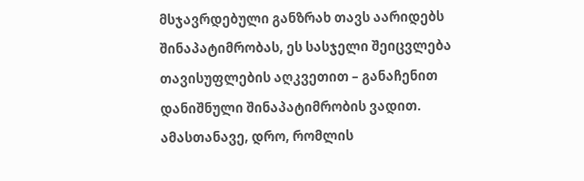მსჯავრდებული განზრახ თავს აარიდებს შინაპატიმრობას, ეს სასჯელი შეიცვლება თავისუფლების აღკვეთით – განაჩენით დანიშნული შინაპატიმრობის ვადით. ამასთანავე, დრო, რომლის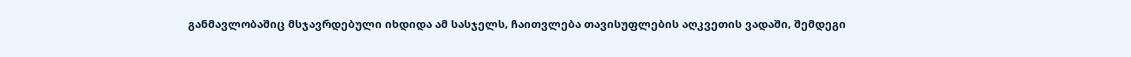განმავლობაშიც მსჯავრდებული იხდიდა ამ სასჯელს, ჩაითვლება თავისუფლების აღკვეთის ვადაში, შემდეგი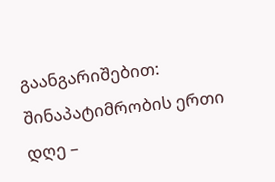გაანგარიშებით: შინაპატიმრობის ერთი დღე –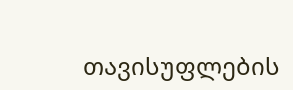თავისუფლების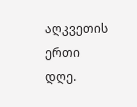აღკვეთის ერთი დღე.